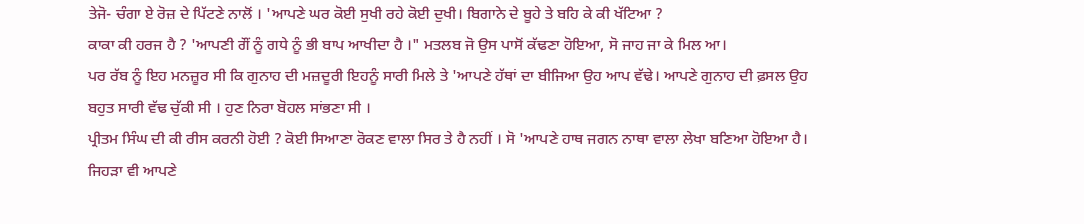ਤੇਜੋ- ਚੰਗਾ ਏ ਰੋਜ਼ ਦੇ ਪਿੱਟਣੇ ਨਾਲੋਂ । 'ਆਪਣੇ ਘਰ ਕੋਈ ਸੁਖੀ ਰਹੇ ਕੋਈ ਦੁਖੀ। ਬਿਗਾਨੇ ਦੇ ਬੂਹੇ ਤੇ ਬਹਿ ਕੇ ਕੀ ਖੱਟਿਆ ?
ਕਾਕਾ ਕੀ ਹਰਜ ਹੈ ? 'ਆਪਣੀ ਗੌਂ ਨੂੰ ਗਧੇ ਨੂੰ ਭੀ ਬਾਪ ਆਖੀਦਾ ਹੈ ।" ਮਤਲਬ ਜੋ ਉਸ ਪਾਸੋਂ ਕੱਢਣਾ ਹੋਇਆ, ਸੋ ਜਾਹ ਜਾ ਕੇ ਮਿਲ ਆ।
ਪਰ ਰੱਬ ਨੂੰ ਇਹ ਮਨਜ਼ੂਰ ਸੀ ਕਿ ਗੁਨਾਹ ਦੀ ਮਜ਼ਦੂਰੀ ਇਹਨੂੰ ਸਾਰੀ ਮਿਲੇ ਤੇ 'ਆਪਣੇ ਹੱਥਾਂ ਦਾ ਬੀਜਿਆ ਉਹ ਆਪ ਵੱਢੇ। ਆਪਣੇ ਗੁਨਾਹ ਦੀ ਫ਼ਸਲ ਉਹ ਬਹੁਤ ਸਾਰੀ ਵੱਢ ਚੁੱਕੀ ਸੀ । ਹੁਣ ਨਿਰਾ ਬੋਹਲ ਸਾਂਭਣਾ ਸੀ ।
ਪ੍ਰੀਤਮ ਸਿੰਘ ਦੀ ਕੀ ਰੀਸ ਕਰਨੀ ਹੋਈ ? ਕੋਈ ਸਿਆਣਾ ਰੋਕਣ ਵਾਲਾ ਸਿਰ ਤੇ ਹੈ ਨਹੀਂ । ਸੋ 'ਆਪਣੇ ਹਾਥ ਜਗਨ ਨਾਥਾ ਵਾਲਾ ਲੇਖਾ ਬਣਿਆ ਹੋਇਆ ਹੈ।
ਜਿਹੜਾ ਵੀ ਆਪਣੇ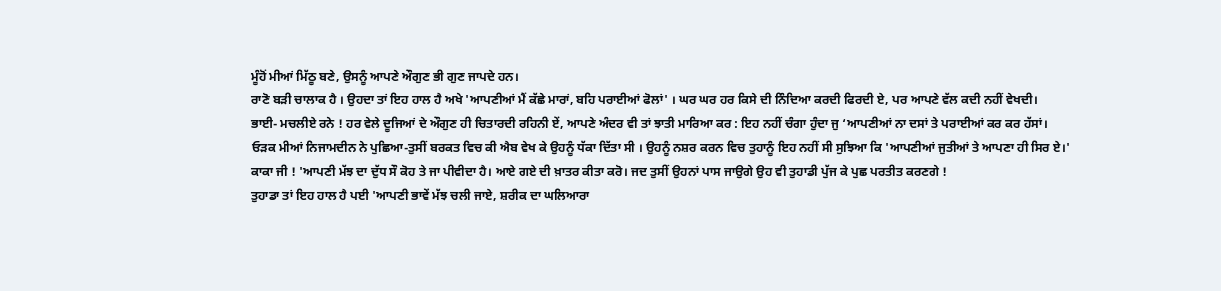ਮੂੰਹੋਂ ਮੀਆਂ ਮਿੱਠੂ ਬਣੇ, ਉਸਨੂੰ ਆਪਣੇ ਔਗੁਣ ਭੀ ਗੁਣ ਜਾਪਦੇ ਹਨ।
ਰਾਣੋ ਬੜੀ ਚਾਲਾਕ ਹੈ । ਉਹਦਾ ਤਾਂ ਇਹ ਹਾਲ ਹੈ ਅਖੇ 'ਆਪਣੀਆਂ ਮੈਂ ਕੱਛੇ ਮਾਰਾਂ, ਬਹਿ ਪਰਾਈਆਂ ਫੋਲਾਂ' । ਘਰ ਘਰ ਹਰ ਕਿਸੇ ਦੀ ਨਿੰਦਿਆ ਕਰਦੀ ਫਿਰਦੀ ਏ, ਪਰ ਆਪਣੇ ਵੱਲ ਕਦੀ ਨਹੀਂ ਵੇਖਦੀ।
ਭਾਈ- ਮਚਲੀਏ ਰਨੇ ! ਹਰ ਵੇਲੇ ਦੂਜਿਆਂ ਦੇ ਔਗੁਣ ਹੀ ਚਿਤਾਰਦੀ ਰਹਿਨੀ ਏਂ, ਆਪਣੇ ਅੰਦਰ ਵੀ ਤਾਂ ਝਾਤੀ ਮਾਰਿਆ ਕਰ : ਇਹ ਨਹੀਂ ਚੰਗਾ ਹੁੰਦਾ ਜੁ ‘ਆਪਣੀਆਂ ਨਾ ਦਸਾਂ ਤੇ ਪਰਾਈਆਂ ਕਰ ਕਰ ਹੱਸਾਂ।
ਓੜਕ ਮੀਆਂ ਨਿਜਾਮਦੀਨ ਨੇ ਪੁਛਿਆ-ਤੁਸੀਂ ਬਰਕਤ ਵਿਚ ਕੀ ਐਬ ਵੇਖ ਕੇ ਉਹਨੂੰ ਧੱਕਾ ਦਿੱਤਾ ਸੀ । ਉਹਨੂੰ ਨਸ਼ਰ ਕਰਨ ਵਿਚ ਤੁਹਾਨੂੰ ਇਹ ਨਹੀਂ ਸੀ ਸੁਝਿਆ ਕਿ 'ਆਪਣੀਆਂ ਜੁਤੀਆਂ ਤੇ ਆਪਣਾ ਹੀ ਸਿਰ ਏ।'
ਕਾਕਾ ਜੀ ! 'ਆਪਣੀ ਮੱਝ ਦਾ ਦੁੱਧ ਸੌ ਕੋਹ ਤੇ ਜਾ ਪੀਵੀਦਾ ਹੈ। ਆਏ ਗਏ ਦੀ ਖ਼ਾਤਰ ਕੀਤਾ ਕਰੋ। ਜਦ ਤੁਸੀਂ ਉਹਨਾਂ ਪਾਸ ਜਾਉਗੇ ਉਹ ਵੀ ਤੁਹਾਡੀ ਪੁੱਜ ਕੇ ਪੁਛ ਪਰਤੀਤ ਕਰਣਗੇ !
ਤੁਹਾਡਾ ਤਾਂ ਇਹ ਹਾਲ ਹੈ ਪਈ 'ਆਪਣੀ ਭਾਵੇਂ ਮੱਝ ਚਲੀ ਜਾਏ, ਸ਼ਰੀਕ ਦਾ ਘਲਿਆਰਾ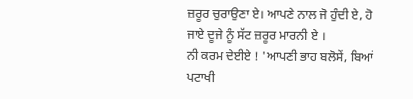ਜ਼ਰੂਰ ਚੁਰਾਉਣਾ ਏ। ਆਪਣੇ ਨਾਲ ਜੋ ਹੁੰਦੀ ਏ, ਹੋ ਜਾਏ ਦੂਜੇ ਨੂੰ ਸੱਟ ਜ਼ਰੂਰ ਮਾਰਨੀ ਏ ।
ਨੀ ਕਰਮ ਦੇਈਏ ! 'ਆਪਣੀ ਭਾਹ ਬਲੋਸੇਂ, ਬਿਆਂ ਪਟਾਖੀ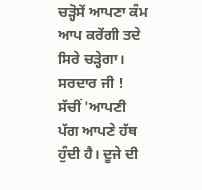ਚੜ੍ਹੋਸੇਂ ਆਪਣਾ ਕੰਮ ਆਪ ਕਰੇਂਗੀ ਤਦੇ ਸਿਰੇ ਚੜ੍ਹੇਗਾ।
ਸਰਦਾਰ ਜੀ ! ਸੱਚੀਂ 'ਆਪਣੀ ਪੱਗ ਆਪਣੇ ਹੱਥ ਹੁੰਦੀ ਹੈ। ਦੂਜੇ ਦੀ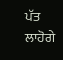ਪੱਤ ਲਾਹੋਗੇ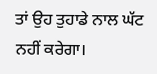ਤਾਂ ਉਹ ਤੁਹਾਡੇ ਨਾਲ ਘੱਟ ਨਹੀਂ ਕਰੇਗਾ।